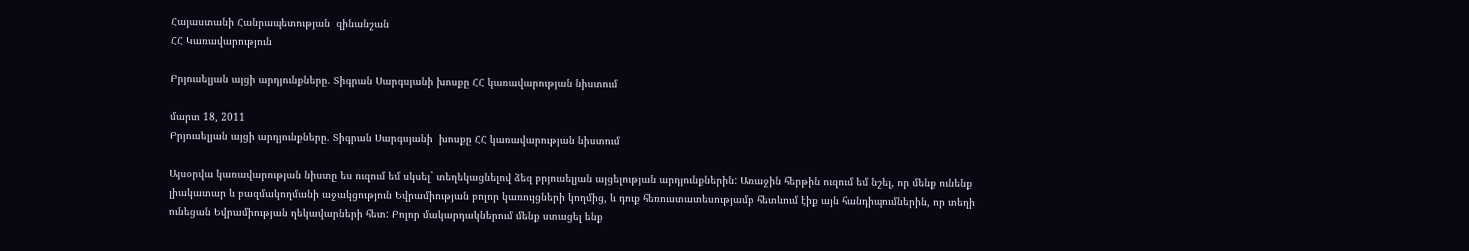Հայաստանի Հանրապետության  զինանշան
ՀՀ Կառավարություն

Բրյուսելյան այցի արդյունքները. Տիգրան Սարգսյանի խոսքը ՀՀ կառավարության նիստում

մարտ 18, 2011
Բրյուսելյան այցի արդյունքները. Տիգրան Սարգսյանի  խոսքը ՀՀ կառավարության նիստում

Այսօրվա կառավարության նիստը ես ուզում եմ սկսել` տեղեկացնելով ձեզ բրյուսելյան այցելության արդյունքներին: Առաջին հերթին ուզում եմ նշել, որ մենք ունենք լիակատար և բազմակողմանի աջակցություն Եվրամիության բոլոր կառույցների կողմից, և դուք հեռուստատեսությամբ հետևում էիք այն հանդիպումներին, որ տեղի ունեցան Եվրամիության ղեկավարների հետ: Բոլոր մակարդակներում մենք ստացել ենք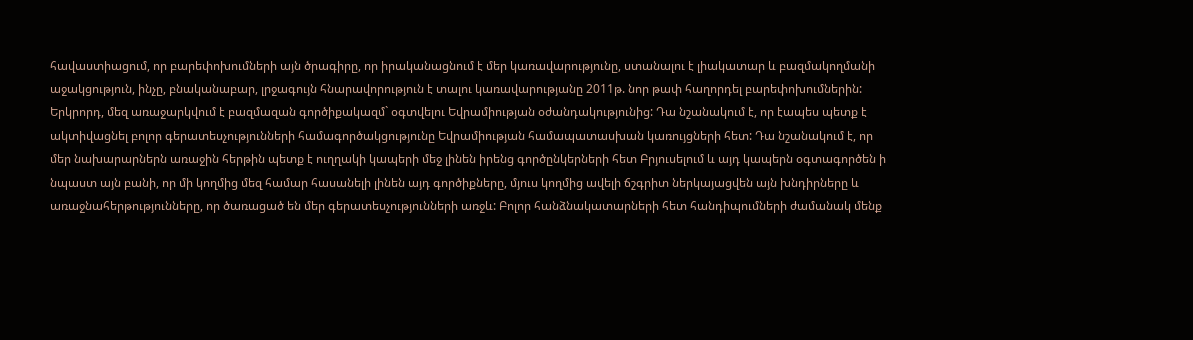հավաստիացում, որ բարեփոխումների այն ծրագիրը, որ իրականացնում է մեր կառավարությունը, ստանալու է լիակատար և բազմակողմանի աջակցություն, ինչը, բնականաբար, լրջագույն հնարավորություն է տալու կառավարությանը 2011թ. նոր թափ հաղորդել բարեփոխումներին:
Երկրորդ, մեզ առաջարկվում է բազմազան գործիքակազմ` օգտվելու Եվրամիության օժանդակությունից: Դա նշանակում է, որ էապես պետք է ակտիվացնել բոլոր գերատեսչությունների համագործակցությունը Եվրամիության համապատասխան կառույցների հետ: Դա նշանակում է, որ մեր նախարարներն առաջին հերթին պետք է ուղղակի կապերի մեջ լինեն իրենց գործընկերների հետ Բրյուսելում և այդ կապերն օգտագործեն ի նպաստ այն բանի, որ մի կողմից մեզ համար հասանելի լինեն այդ գործիքները, մյուս կողմից ավելի ճշգրիտ ներկայացվեն այն խնդիրները և առաջնահերթությունները, որ ծառացած են մեր գերատեսչությունների առջև: Բոլոր հանձնակատարների հետ հանդիպումների ժամանակ մենք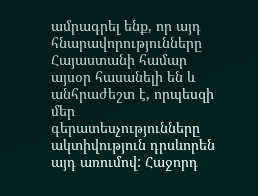ամրագրել ենք, որ այդ հնարավորությունները Հայաստանի համար այսօր հասանելի են և անհրաժեշտ է, որպեսզի մեր գերատեսչությունները ակտիվություն դրսևորեն այդ առումով: Հաջորդ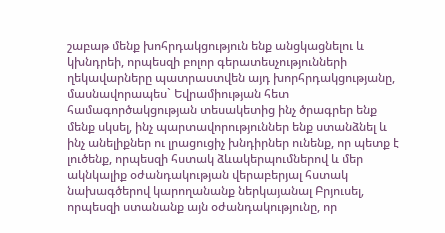շաբաթ մենք խոհրդակցություն ենք անցկացնելու և կխնդրեի, որպեսզի բոլոր գերատեսչությունների ղեկավարները պատրաստվեն այդ խորհրդակցությանը, մասնավորապես` Եվրամիության հետ համագործակցության տեսակետից ինչ ծրագրեր ենք մենք սկսել, ինչ պարտավորություններ ենք ստանձնել և ինչ անելիքներ ու լրացուցիչ խնդիրներ ունենք, որ պետք է լուծենք, որպեսզի հստակ ձևակերպումներով և մեր ակնկալիք օժանդակության վերաբերյալ հստակ նախագծերով կարողանանք ներկայանալ Բրյուսել, որպեսզի ստանանք այն օժանդակությունը, որ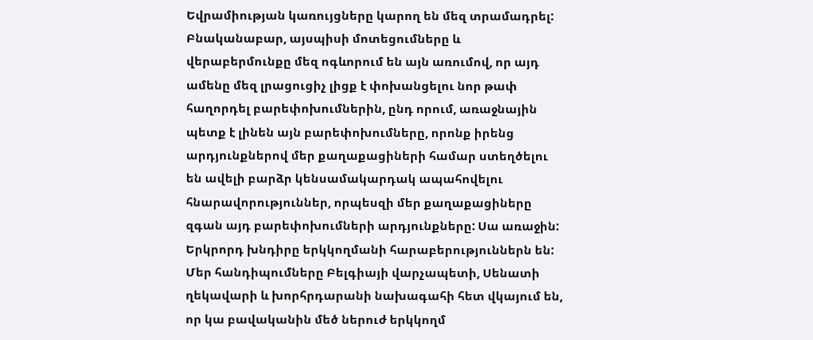Եվրամիության կառույցները կարող են մեզ տրամադրել:
Բնականաբար, այսպիսի մոտեցումները և վերաբերմունքը մեզ ոգևորում են այն առումով, որ այդ ամենը մեզ լրացուցիչ լիցք է փոխանցելու նոր թափ հաղորդել բարեփոխումներին, ընդ որում, առաջնային պետք է լինեն այն բարեփոխումները, որոնք իրենց արդյունքներով մեր քաղաքացիների համար ստեղծելու են ավելի բարձր կենսամակարդակ ապահովելու հնարավորություններ, որպեսզի մեր քաղաքացիները զգան այդ բարեփոխումների արդյունքները: Սա առաջին:
Երկրորդ խնդիրը երկկողմանի հարաբերություններն են: Մեր հանդիպումները Բելգիայի վարչապետի, Սենատի ղեկավարի և խորհրդարանի նախագահի հետ վկայում են, որ կա բավականին մեծ ներուժ երկկողմ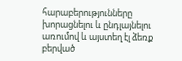հարաբերությունները խորացնելու և ընդլայնելու առումով և այստեղ էլ ձեռք բերված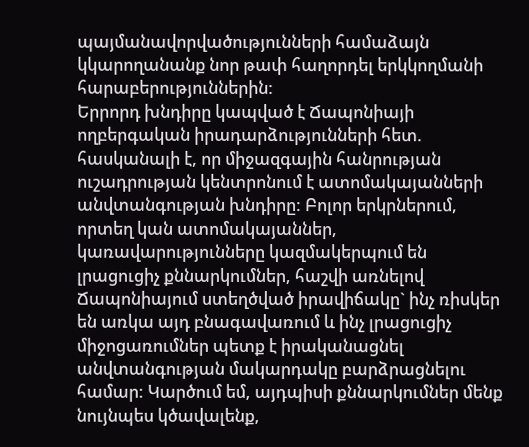պայմանավորվածությունների համաձայն կկարողանանք նոր թափ հաղորդել երկկողմանի հարաբերություններին:
Երրորդ խնդիրը կապված է Ճապոնիայի ողբերգական իրադարձությունների հետ. հասկանալի է, որ միջազգային հանրության ուշադրության կենտրոնում է ատոմակայանների անվտանգության խնդիրը: Բոլոր երկրներում, որտեղ կան ատոմակայաններ, կառավարությունները կազմակերպում են լրացուցիչ քննարկումներ, հաշվի առնելով Ճապոնիայում ստեղծված իրավիճակը` ինչ ռիսկեր են առկա այդ բնագավառում և ինչ լրացուցիչ միջոցառումներ պետք է իրականացնել անվտանգության մակարդակը բարձրացնելու համար: Կարծում եմ, այդպիսի քննարկումներ մենք նույնպես կծավալենք,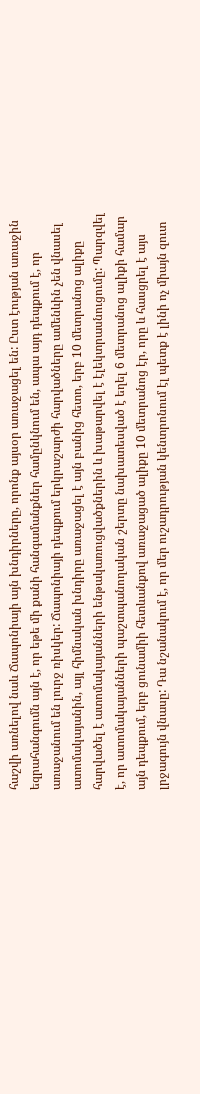հաշվի առնելով նաև Ճապոնիայի այն խնդիրները, որոնք այսօր առաջացել են: Ըստ էության առաջին եզրահանգումն այն է, որ եթե մի քանի հանգամանքներ համընկնում են, ապա այդ դեպքում է, որ առաջանում են լուրջ ռիսկեր: Ճապոնիայի դեպքում երկրաշարժի հարվածները ամենևին չեն վնասել ատոմակայանին, այլ հիմնական խնդիրը առաջացել է այն բանից հետո, երբ 10 մետրանոց ալիքը հարվածել է ատոմակայանների ենթակառուցվածքներին և խաթարվել է էլեկտրասնուցումը: Պարզվել է, որ ատոմակայանների պաշտպանողական շերտը նախատեսված է եղել 6 մետրանոց ալիքի համար այն դեպքում, երբ ցունամիի հետևանքով առաջացած ալիքը 10 մետրանոց էր, որը և հասցրել է այս լրջագույն վնասը: Դա նշանակում է, որ մեր ուշադրության կենտրոնում էլ պետք է լինի ոչ միայն զուտ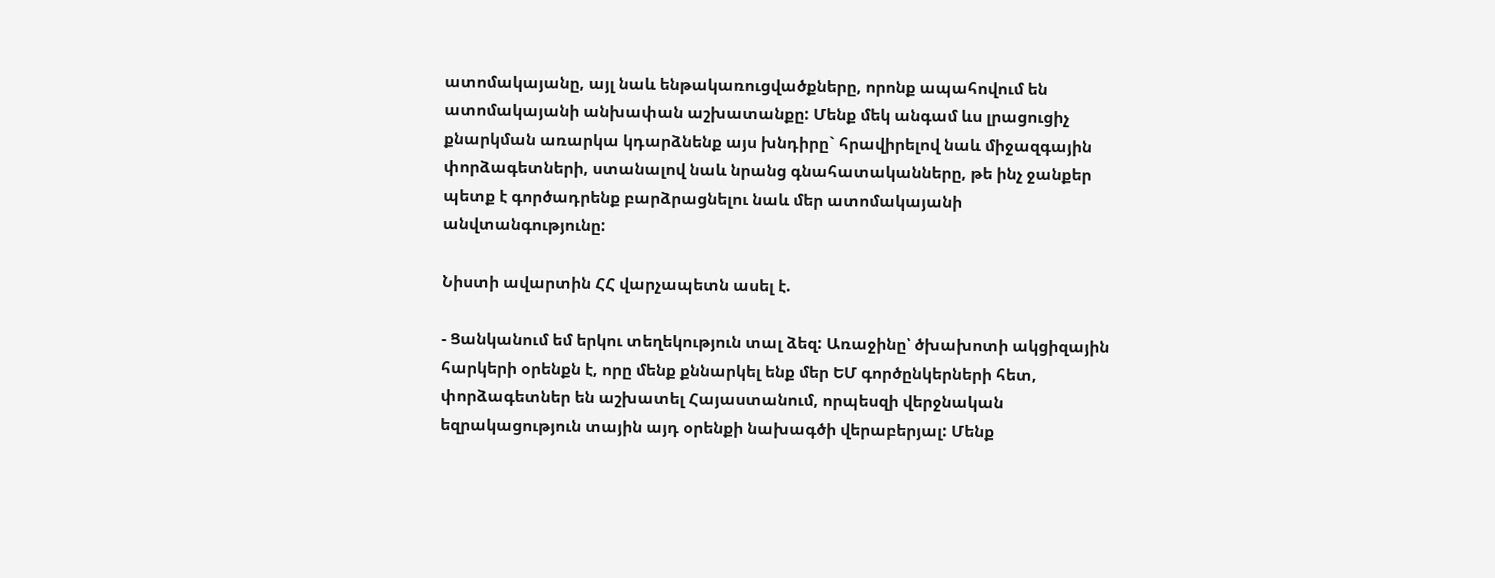ատոմակայանը, այլ նաև ենթակառուցվածքները, որոնք ապահովում են ատոմակայանի անխափան աշխատանքը: Մենք մեկ անգամ ևս լրացուցիչ քնարկման առարկա կդարձնենք այս խնդիրը` հրավիրելով նաև միջազգային փորձագետների, ստանալով նաև նրանց գնահատականները, թե ինչ ջանքեր պետք է գործադրենք բարձրացնելու նաև մեր ատոմակայանի անվտանգությունը:

Նիստի ավարտին ՀՀ վարչապետն ասել է.

- Ցանկանում եմ երկու տեղեկություն տալ ձեզ: Առաջինը՝ ծխախոտի ակցիզային հարկերի օրենքն է, որը մենք քննարկել ենք մեր ԵՄ գործընկերների հետ, փորձագետներ են աշխատել Հայաստանում, որպեսզի վերջնական եզրակացություն տային այդ օրենքի նախագծի վերաբերյալ: Մենք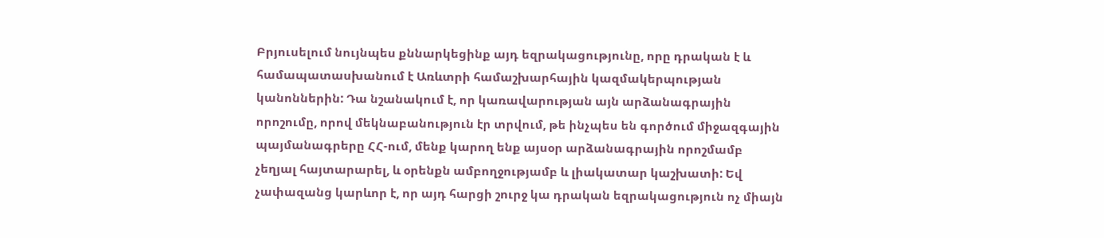Բրյուսելում նույնպես քննարկեցինք այդ եզրակացությունը, որը դրական է և համապատասխանում է Առևտրի համաշխարհային կազմակերպության կանոններին: Դա նշանակում է, որ կառավարության այն արձանագրային որոշումը, որով մեկնաբանություն էր տրվում, թե ինչպես են գործում միջազգային պայմանագրերը ՀՀ-ում, մենք կարող ենք այսօր արձանագրային որոշմամբ չեղյալ հայտարարել, և օրենքն ամբողջությամբ և լիակատար կաշխատի: Եվ չափազանց կարևոր է, որ այդ հարցի շուրջ կա դրական եզրակացություն ոչ միայն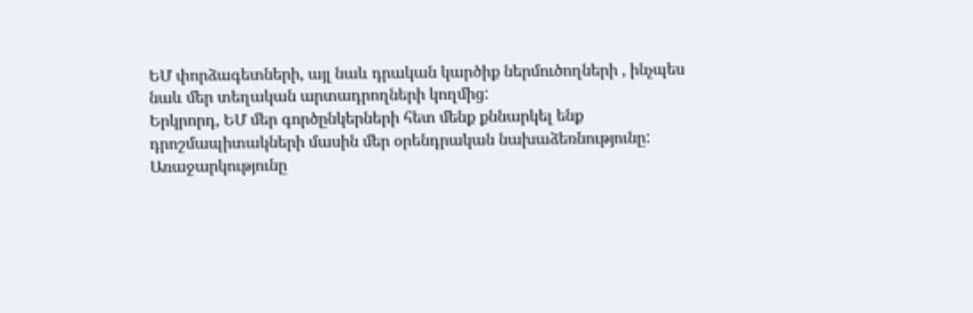ԵՄ փորձագետների, այլ նաև դրական կարծիք ներմուծողների , ինչպես նաև մեր տեղական արտադրողների կողմից:
Երկրորդ, ԵՄ մեր գործընկերների հետ մենք քննարկել ենք դրոշմապիտակների մասին մեր օրենդրական նախաձեռնությունը: Առաջարկությունը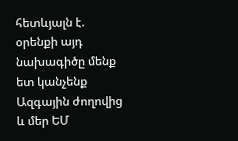հետևյալն է. օրենքի այդ նախագիծը մենք ետ կանչենք Ազգային ժողովից և մեր ԵՄ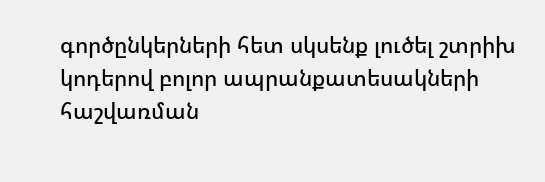գործընկերների հետ սկսենք լուծել շտրիխ կոդերով բոլոր ապրանքատեսակների հաշվառման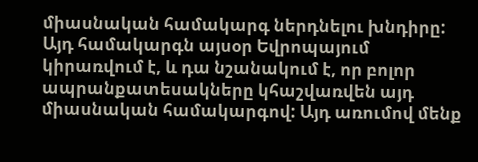միասնական համակարգ ներդնելու խնդիրը: Այդ համակարգն այսօր Եվրոպայում կիրառվում է, և դա նշանակում է, որ բոլոր ապրանքատեսակները կհաշվառվեն այդ միասնական համակարգով: Այդ առումով մենք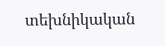տեխնիկական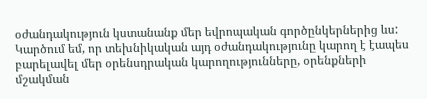օժանդակություն կստանանք մեր եվրոպական գործընկերներից ևս: Կարծում եմ, որ տեխնիկական այդ օժանդակությունը կարող է էապես բարելավել մեր օրենսդրական կարողությունները, օրենքների մշակման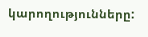կարողությունները: